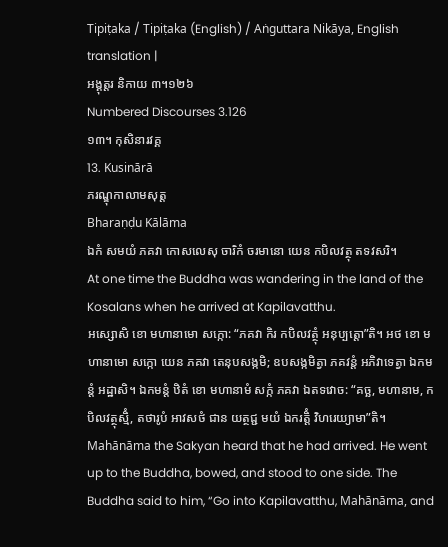Tipiṭaka / Tipiṭaka (English) / Aṅguttara Nikāya, English translation |
អង្គុត្តរ និកាយ ៣។១២៦
Numbered Discourses 3.126
១៣។ កុសិនារវគ្គ
13. Kusinārā
ភរណ្ឌុកាលាមសុត្ត
Bharaṇḍu Kālāma
ឯកំ សមយំ ភគវា កោសលេសុ ចារិកំ ចរមានោ យេន កបិលវត្ថុ តទវសរិ។
At one time the Buddha was wandering in the land of the Kosalans when he arrived at Kapilavatthu.
អស្សោសិ ខោ មហានាមោ សក្កោ: “ភគវា កិរ កបិលវត្ថុំ អនុប្បត្តោ”តិ។ អថ ខោ មហានាមោ សក្កោ យេន ភគវា តេនុបសង្កមិ; ឧបសង្កមិត្វា ភគវន្តំ អភិវាទេត្វា ឯកមន្តំ អដ្ឋាសិ។ ឯកមន្តំ ឋិតំ ខោ មហានាមំ សក្កំ ភគវា ឯតទវោច: “គច្ឆ, មហានាម, កបិលវត្ថុស្មិំ, តថារូបំ អាវសថំ ជាន យត្ថជ្ជ មយំ ឯករត្តិំ វិហរេយ្យាមា”តិ។
Mahānāma the Sakyan heard that he had arrived. He went up to the Buddha, bowed, and stood to one side. The Buddha said to him, “Go into Kapilavatthu, Mahānāma, and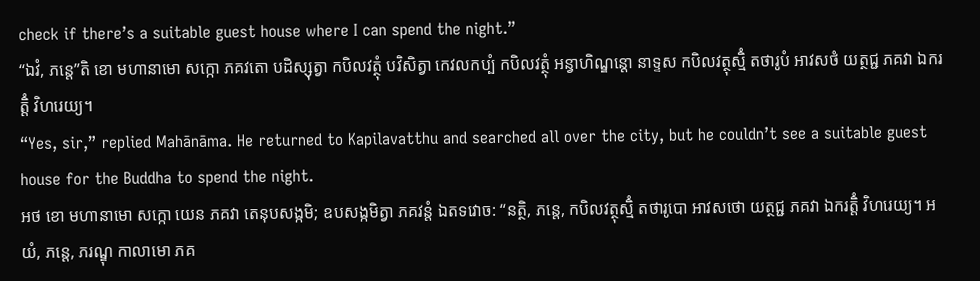check if there’s a suitable guest house where I can spend the night.”
“ឯវំ, ភន្តេ”តិ ខោ មហានាមោ សក្កោ ភគវតោ បដិស្សុត្វា កបិលវត្ថុំ បវិសិត្វា កេវលកប្បំ កបិលវត្ថុំ អន្វាហិណ្ឌន្តោ នាទ្ទស កបិលវត្ថុស្មិំ តថារូបំ អាវសថំ យត្ថជ្ជ ភគវា ឯករត្តិំ វិហរេយ្យ។
“Yes, sir,” replied Mahānāma. He returned to Kapilavatthu and searched all over the city, but he couldn’t see a suitable guest house for the Buddha to spend the night.
អថ ខោ មហានាមោ សក្កោ យេន ភគវា តេនុបសង្កមិ; ឧបសង្កមិត្វា ភគវន្តំ ឯតទវោច: “នត្ថិ, ភន្តេ, កបិលវត្ថុស្មិំ តថារូបោ អាវសថោ យត្ថជ្ជ ភគវា ឯករត្តិំ វិហរេយ្យ។ អយំ, ភន្តេ, ភរណ្ឌុ កាលាមោ ភគ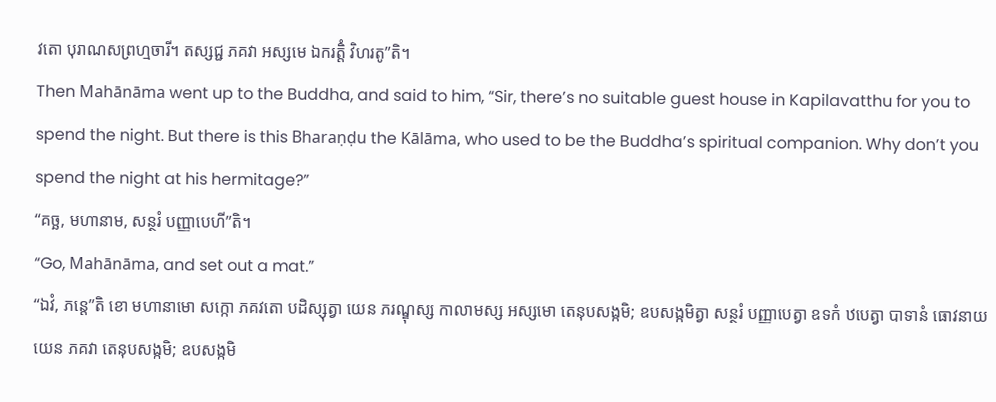វតោ បុរាណសព្រហ្មចារី។ តស្សជ្ជ ភគវា អស្សមេ ឯករត្តិំ វិហរតូ”តិ។
Then Mahānāma went up to the Buddha, and said to him, “Sir, there’s no suitable guest house in Kapilavatthu for you to spend the night. But there is this Bharaṇḍu the Kālāma, who used to be the Buddha’s spiritual companion. Why don’t you spend the night at his hermitage?”
“គច្ឆ, មហានាម, សន្ថរំ បញ្ញាបេហី”តិ។
“Go, Mahānāma, and set out a mat.”
“ឯវំ, ភន្តេ”តិ ខោ មហានាមោ សក្កោ ភគវតោ បដិស្សុត្វា យេន ភរណ្ឌុស្ស កាលាមស្ស អស្សមោ តេនុបសង្កមិ; ឧបសង្កមិត្វា សន្ថរំ បញ្ញាបេត្វា ឧទកំ ឋបេត្វា បាទានំ ធោវនាយ យេន ភគវា តេនុបសង្កមិ; ឧបសង្កមិ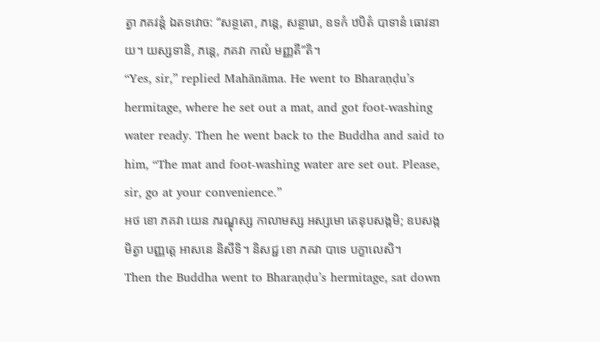ត្វា ភគវន្តំ ឯតទវោច: “សន្ថតោ, ភន្តេ, សន្ថារោ, ឧទកំ ឋបិតំ បាទានំ ធោវនាយ។ យស្សទានិ, ភន្តេ, ភគវា កាលំ មញ្ញតី”តិ។
“Yes, sir,” replied Mahānāma. He went to Bharaṇḍu’s hermitage, where he set out a mat, and got foot-washing water ready. Then he went back to the Buddha and said to him, “The mat and foot-washing water are set out. Please, sir, go at your convenience.”
អថ ខោ ភគវា យេន ភរណ្ឌុស្ស កាលាមស្ស អស្សមោ តេនុបសង្កមិ; ឧបសង្កមិត្វា បញ្ញត្តេ អាសនេ និសីទិ។ និសជ្ជ ខោ ភគវា បាទេ បក្ខាលេសិ។
Then the Buddha went to Bharaṇḍu’s hermitage, sat down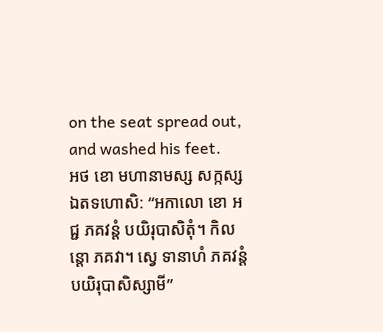on the seat spread out, and washed his feet.
អថ ខោ មហានាមស្ស សក្កស្ស ឯតទហោសិ: “អកាលោ ខោ អជ្ជ ភគវន្តំ បយិរុបាសិតុំ។ កិលន្តោ ភគវា។ ស្វេ ទានាហំ ភគវន្តំ បយិរុបាសិស្សាមី”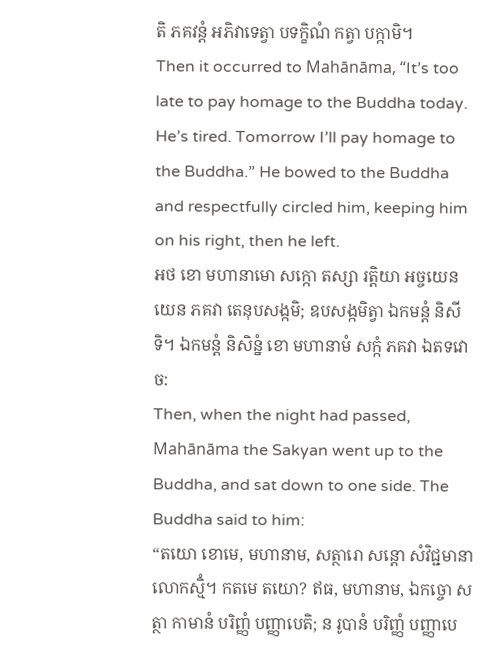តិ ភគវន្តំ អភិវាទេត្វា បទក្ខិណំ កត្វា បក្កាមិ។
Then it occurred to Mahānāma, “It’s too late to pay homage to the Buddha today. He’s tired. Tomorrow I’ll pay homage to the Buddha.” He bowed to the Buddha and respectfully circled him, keeping him on his right, then he left.
អថ ខោ មហានាមោ សក្កោ តស្សា រត្តិយា អច្ចយេន យេន ភគវា តេនុបសង្កមិ; ឧបសង្កមិត្វា ឯកមន្តំ និសីទិ។ ឯកមន្តំ និសិន្នំ ខោ មហានាមំ សក្កំ ភគវា ឯតទវោច:
Then, when the night had passed, Mahānāma the Sakyan went up to the Buddha, and sat down to one side. The Buddha said to him:
“តយោ ខោមេ, មហានាម, សត្ថារោ សន្តោ សំវិជ្ជមានា លោកស្មិំ។ កតមេ តយោ? ឥធ, មហានាម, ឯកច្ចោ សត្ថា កាមានំ បរិញ្ញំ បញ្ញាបេតិ; ន រូបានំ បរិញ្ញំ បញ្ញាបេ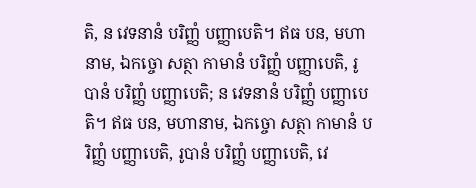តិ, ន វេទនានំ បរិញ្ញំ បញ្ញាបេតិ។ ឥធ បន, មហានាម, ឯកច្ចោ សត្ថា កាមានំ បរិញ្ញំ បញ្ញាបេតិ, រូបានំ បរិញ្ញំ បញ្ញាបេតិ; ន វេទនានំ បរិញ្ញំ បញ្ញាបេតិ។ ឥធ បន, មហានាម, ឯកច្ចោ សត្ថា កាមានំ បរិញ្ញំ បញ្ញាបេតិ, រូបានំ បរិញ្ញំ បញ្ញាបេតិ, វេ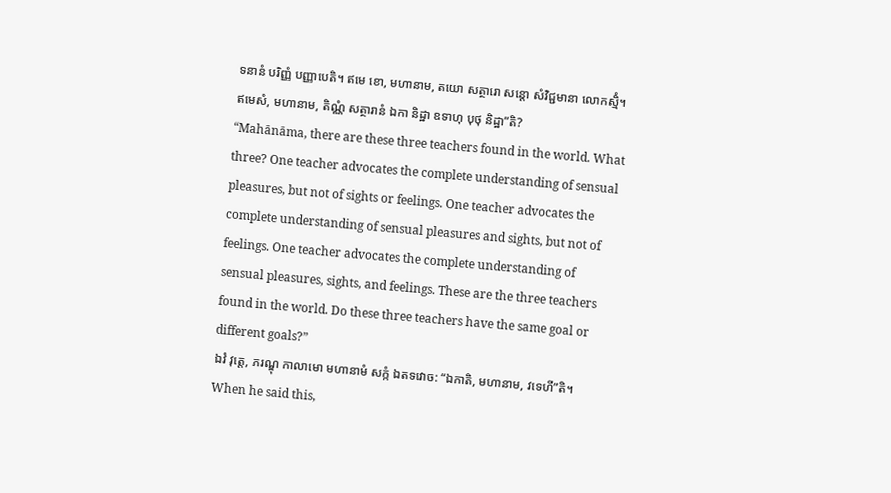ទនានំ បរិញ្ញំ បញ្ញាបេតិ។ ឥមេ ខោ, មហានាម, តយោ សត្ថារោ សន្តោ សំវិជ្ជមានា លោកស្មិំ។ ឥមេសំ, មហានាម, តិណ្ណំ សត្ថារានំ ឯកា និដ្ឋា ឧទាហុ បុថុ និដ្ឋា”តិ?
“Mahānāma, there are these three teachers found in the world. What three? One teacher advocates the complete understanding of sensual pleasures, but not of sights or feelings. One teacher advocates the complete understanding of sensual pleasures and sights, but not of feelings. One teacher advocates the complete understanding of sensual pleasures, sights, and feelings. These are the three teachers found in the world. Do these three teachers have the same goal or different goals?”
ឯវំ វុត្តេ, ភរណ្ឌុ កាលាមោ មហានាមំ សក្កំ ឯតទវោច: “ឯកាតិ, មហានាម, វទេហី”តិ។
When he said this,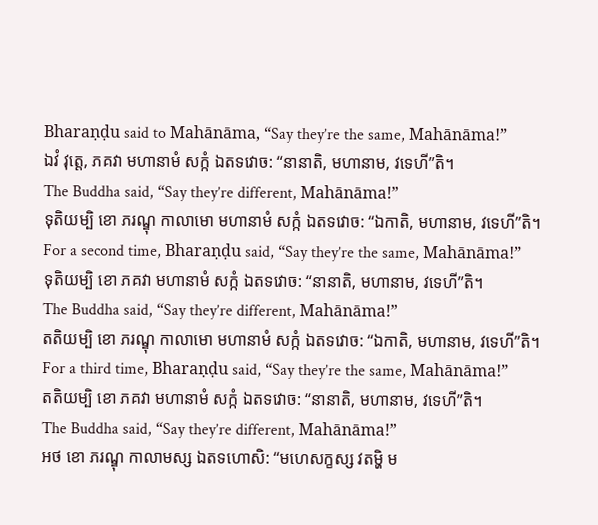Bharaṇḍu said to Mahānāma, “Say they’re the same, Mahānāma!”
ឯវំ វុត្តេ, ភគវា មហានាមំ សក្កំ ឯតទវោច: “នានាតិ, មហានាម, វទេហី”តិ។
The Buddha said, “Say they’re different, Mahānāma!”
ទុតិយម្បិ ខោ ភរណ្ឌុ កាលាមោ មហានាមំ សក្កំ ឯតទវោច: “ឯកាតិ, មហានាម, វទេហី”តិ។
For a second time, Bharaṇḍu said, “Say they’re the same, Mahānāma!”
ទុតិយម្បិ ខោ ភគវា មហានាមំ សក្កំ ឯតទវោច: “នានាតិ, មហានាម, វទេហី”តិ។
The Buddha said, “Say they’re different, Mahānāma!”
តតិយម្បិ ខោ ភរណ្ឌុ កាលាមោ មហានាមំ សក្កំ ឯតទវោច: “ឯកាតិ, មហានាម, វទេហី”តិ។
For a third time, Bharaṇḍu said, “Say they’re the same, Mahānāma!”
តតិយម្បិ ខោ ភគវា មហានាមំ សក្កំ ឯតទវោច: “នានាតិ, មហានាម, វទេហី”តិ។
The Buddha said, “Say they’re different, Mahānāma!”
អថ ខោ ភរណ្ឌុ កាលាមស្ស ឯតទហោសិ: “មហេសក្ខស្ស វតម្ហិ ម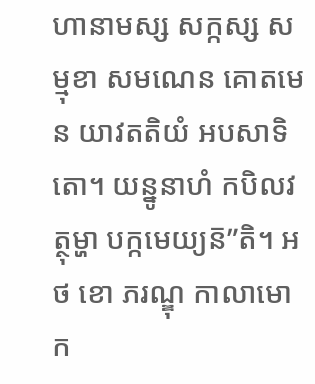ហានាមស្ស សក្កស្ស សម្មុខា សមណេន គោតមេន យាវតតិយំ អបសាទិតោ។ យន្នូនាហំ កបិលវត្ថុម្ហា បក្កមេយ្យន៑”តិ។ អថ ខោ ភរណ្ឌុ កាលាមោ ក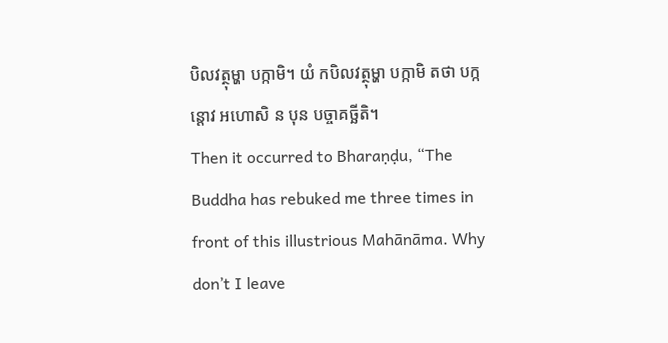បិលវត្ថុម្ហា បក្កាមិ។ យំ កបិលវត្ថុម្ហា បក្កាមិ តថា បក្កន្តោវ អហោសិ ន បុន បច្ចាគច្ឆីតិ។
Then it occurred to Bharaṇḍu, “The Buddha has rebuked me three times in front of this illustrious Mahānāma. Why don’t I leave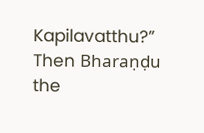Kapilavatthu?” Then Bharaṇḍu the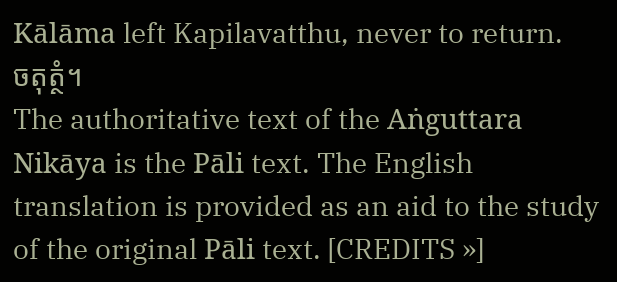Kālāma left Kapilavatthu, never to return.
ចតុត្ថំ។
The authoritative text of the Aṅguttara Nikāya is the Pāli text. The English translation is provided as an aid to the study of the original Pāli text. [CREDITS »]